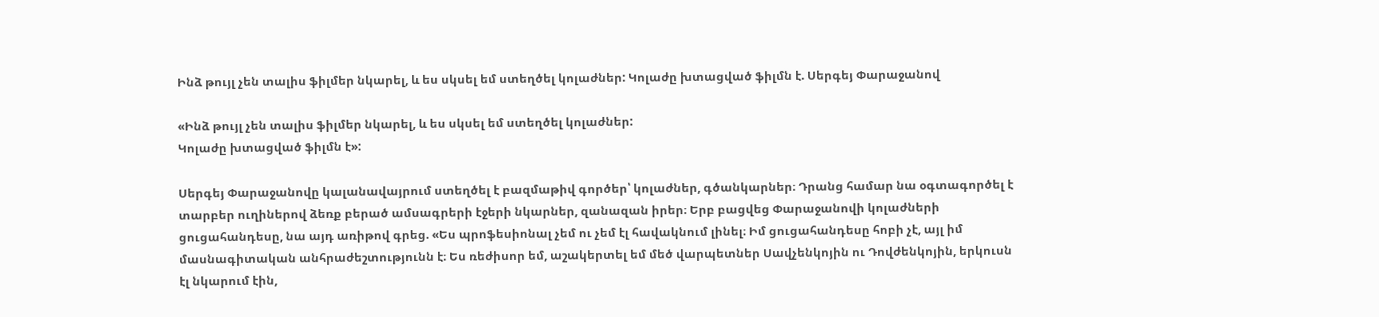Ինձ թույլ չեն տալիս ֆիլմեր նկարել, և ես սկսել եմ ստեղծել կոլաժներ: Կոլաժը խտացված ֆիլմն է. Սերգեյ Փարաջանով

«Ինձ թույլ չեն տալիս ֆիլմեր նկարել, և ես սկսել եմ ստեղծել կոլաժներ:
Կոլաժը խտացված ֆիլմն է»:

Սերգեյ Փարաջանովը կալանավայրում ստեղծել է բազմաթիվ գործեր՝ կոլաժներ, գծանկարներ։ Դրանց համար նա օգտագործել է տարբեր ուղիներով ձեռք բերած ամսագրերի էջերի նկարներ, զանազան իրեր։ Երբ բացվեց Փարաջանովի կոլաժների ցուցահանդեսը, նա այդ առիթով գրեց. «Ես պրոֆեսիոնալ չեմ ու չեմ էլ հավակնում լինել։ Իմ ցուցահանդեսը հոբի չէ, այլ իմ մասնագիտական անհրաժեշտությունն է։ Ես ռեժիսոր եմ, աշակերտել եմ մեծ վարպետներ Սավչենկոյին ու Դովժենկոյին, երկուսն էլ նկարում էին,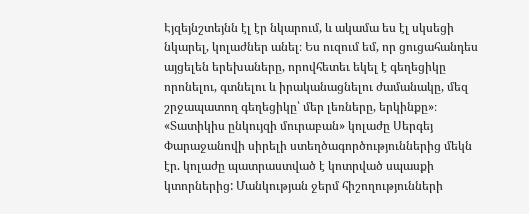Էյզեյնշտեյնն էլ էր նկարում, և ակամա ես էլ սկսեցի նկարել, կոլաժներ անել։ Ես ուզում եմ, որ ցուցահանդես այցելեն երեխաները, որովհետեւ եկել է գեղեցիկը որոնելու, գտնելու և իրականացնելու ժամանակը, մեզ շրջապատող գեղեցիկը՝ մեր լեռները, երկինքը»։ «Տատիկիս ընկույզի մուրաբան» կոլաժը Սերգեյ Փարաջանովի սիրելի ստեղծագործություններից մեկն էր. կոլաժը պատրաստված է կոտրված սպասքի կտորներից: Մանկության ջերմ հիշողությունների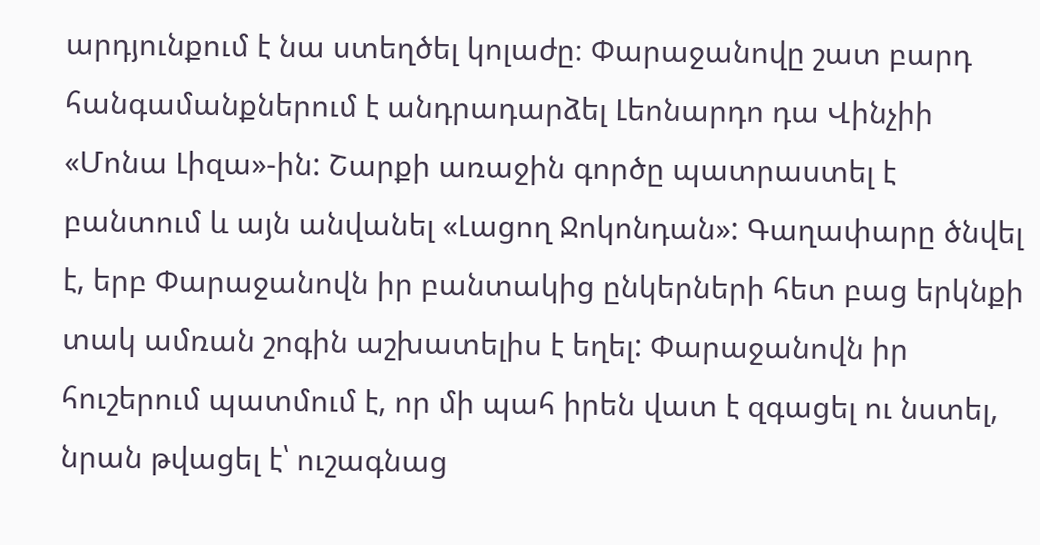արդյունքում է նա ստեղծել կոլաժը։ Փարաջանովը շատ բարդ հանգամանքներում է անդրադարձել Լեոնարդո դա Վինչիի «Մոնա Լիզա»-ին: Շարքի առաջին գործը պատրաստել է բանտում և այն անվանել «Լացող Ջոկոնդան»: Գաղափարը ծնվել է, երբ Փարաջանովն իր բանտակից ընկերների հետ բաց երկնքի տակ ամռան շոգին աշխատելիս է եղել: Փարաջանովն իր հուշերում պատմում է, որ մի պահ իրեն վատ է զգացել ու նստել, նրան թվացել է՝ ուշագնաց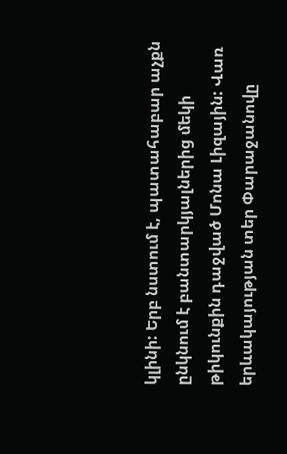կլինի: Երբ նստում է, պատահաբար աչքն ընկնում է բանտարկյալներից մեկի թիկունքին դաջված Մոնա Լիզային: Վառ երևակայության տեր Փարաջանովը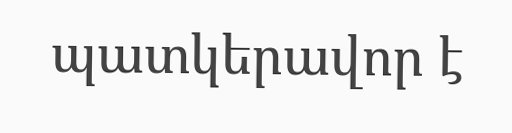պատկերավոր է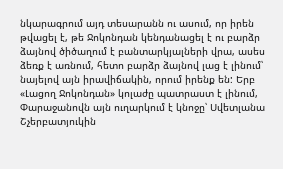նկարագրում այդ տեսարանն ու ասում, որ իրեն թվացել է, թե Ջոկոնդան կենդանացել է ու բարձր ձայնով ծիծաղում է բանտարկյալների վրա, ասես ձեռք է առնում, հետո բարձր ձայնով լաց է լինում՝ նայելով այն իրավիճակին, որում իրենք են: Երբ «Լացող Ջոկոնդան» կոլաժը պատրաստ է լինում, Փարաջանովն այն ուղարկում է կնոջը՝ Սվետլանա Շչերբատյուկին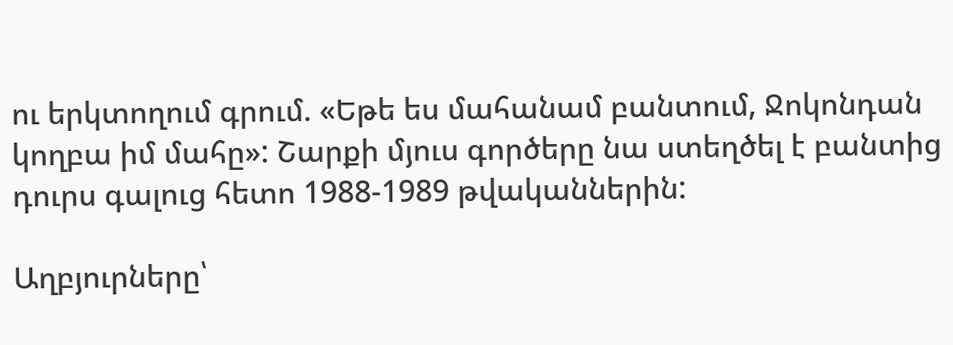ու երկտողում գրում. «Եթե ես մահանամ բանտում, Ջոկոնդան կողբա իմ մահը»: Շարքի մյուս գործերը նա ստեղծել է բանտից դուրս գալուց հետո 1988-1989 թվականներին:

Աղբյուրները՝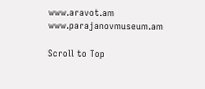www.aravot.am
www.parajanovmuseum.am

Scroll to Top